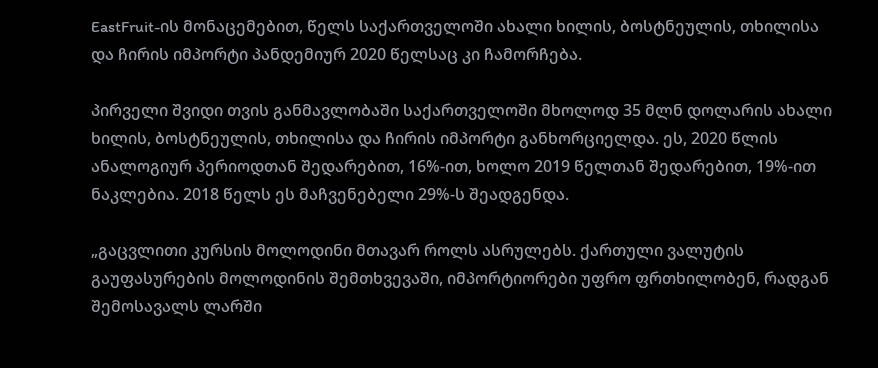EastFruit-ის მონაცემებით, წელს საქართველოში ახალი ხილის, ბოსტნეულის, თხილისა და ჩირის იმპორტი პანდემიურ 2020 წელსაც კი ჩამორჩება.

პირველი შვიდი თვის განმავლობაში საქართველოში მხოლოდ 35 მლნ დოლარის ახალი ხილის, ბოსტნეულის, თხილისა და ჩირის იმპორტი განხორციელდა. ეს, 2020 წლის ანალოგიურ პერიოდთან შედარებით, 16%-ით, ხოლო 2019 წელთან შედარებით, 19%-ით ნაკლებია. 2018 წელს ეს მაჩვენებელი 29%-ს შეადგენდა.

„გაცვლითი კურსის მოლოდინი მთავარ როლს ასრულებს. ქართული ვალუტის გაუფასურების მოლოდინის შემთხვევაში, იმპორტიორები უფრო ფრთხილობენ, რადგან შემოსავალს ლარში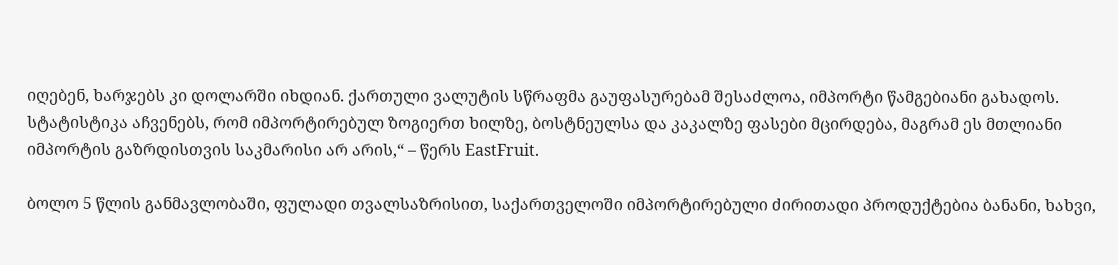იღებენ, ხარჯებს კი დოლარში იხდიან. ქართული ვალუტის სწრაფმა გაუფასურებამ შესაძლოა, იმპორტი წამგებიანი გახადოს. სტატისტიკა აჩვენებს, რომ იმპორტირებულ ზოგიერთ ხილზე, ბოსტნეულსა და კაკალზე ფასები მცირდება, მაგრამ ეს მთლიანი იმპორტის გაზრდისთვის საკმარისი არ არის,“ – წერს EastFruit.

ბოლო 5 წლის განმავლობაში, ფულადი თვალსაზრისით, საქართველოში იმპორტირებული ძირითადი პროდუქტებია ბანანი, ხახვი,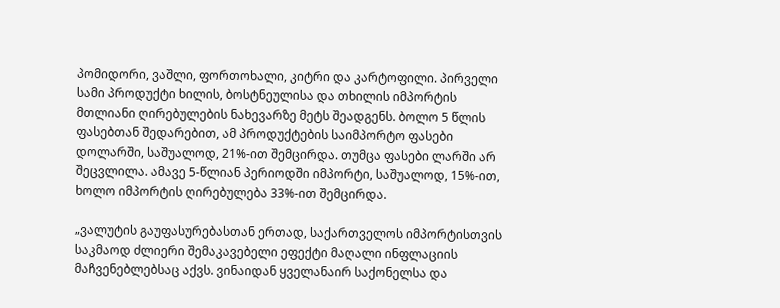პომიდორი, ვაშლი, ფორთოხალი, კიტრი და კარტოფილი. პირველი სამი პროდუქტი ხილის, ბოსტნეულისა და თხილის იმპორტის მთლიანი ღირებულების ნახევარზე მეტს შეადგენს. ბოლო 5 წლის ფასებთან შედარებით, ამ პროდუქტების საიმპორტო ფასები დოლარში, საშუალოდ, 21%-ით შემცირდა. თუმცა ფასები ლარში არ შეცვლილა. ამავე 5-წლიან პერიოდში იმპორტი, საშუალოდ, 15%-ით, ხოლო იმპორტის ღირებულება 33%-ით შემცირდა.

„ვალუტის გაუფასურებასთან ერთად, საქართველოს იმპორტისთვის საკმაოდ ძლიერი შემაკავებელი ეფექტი მაღალი ინფლაციის მაჩვენებლებსაც აქვს. ვინაიდან ყველანაირ საქონელსა და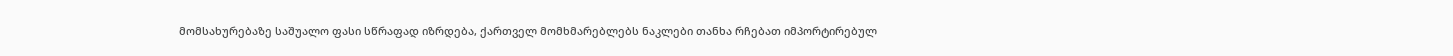მომსახურებაზე საშუალო ფასი სწრაფად იზრდება, ქართველ მომხმარებლებს ნაკლები თანხა რჩებათ იმპორტირებულ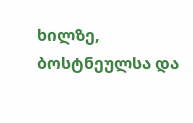ხილზე, ბოსტნეულსა და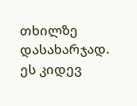თხილზე დასახარჯად. ეს კიდევ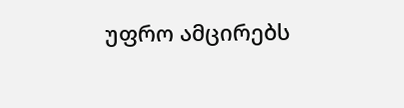უფრო ამცირებს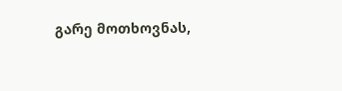გარე მოთხოვნას,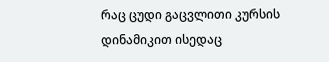რაც ცუდი გაცვლითი კურსის დინამიკით ისედაც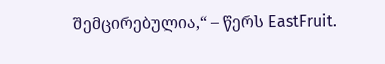შემცირებულია,“ – წერს EastFruit.